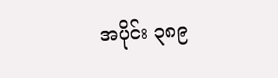အပိုင်း ၃၈၉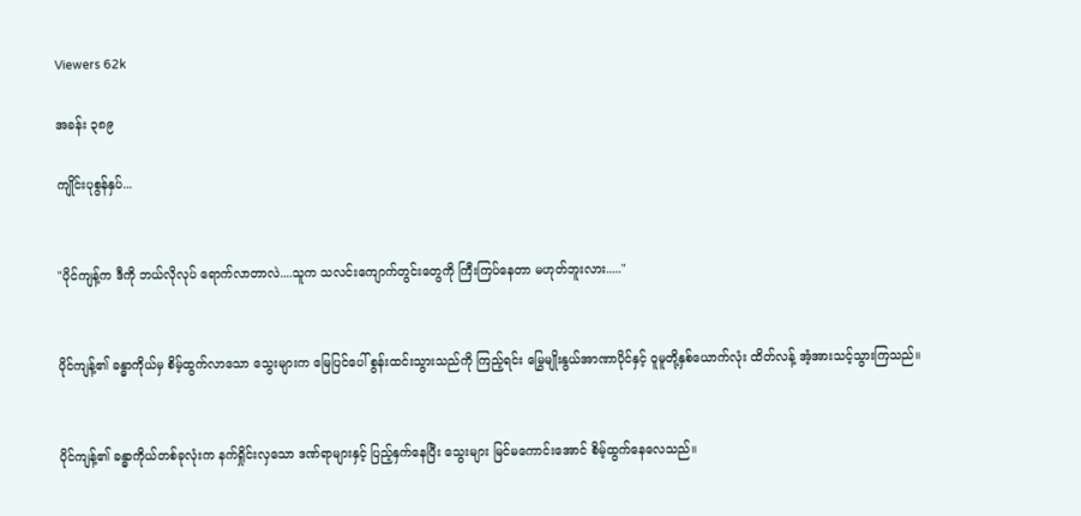Viewers 62k

အခန်း ၃၈၉

ကျိုင်းပုစွန်နှပ်...


"ပိုင်ကျန့်က ဒီကို ဘယ်လိုလုပ် ရောက်လာတာလဲ....သူက သလင်းကျောက်တွင်းတွေကို ကြီးကြပ်နေတာ မဟုတ်ဘူးလား....."


ပိုင်ကျန့်၏ ခန္ဓာကိုယ်မှ စိမ့်ထွက်လာသော သွေးများက မြေပြင်ပေါ် စွန်းထင်းသွားသည်ကို ကြည့်ရင်း မြွေမျိုးနွယ်အာဏာပိုင်နှင့် ဝူမူတို့နှစ်ယောက်လုံး ထိတ်လန့် အံ့အားသင့်သွားကြသည်။


ပိုင်ကျန့်၏ ခန္ဓာကိုယ်တစ်ခုလုံးက နက်ရှိုင်းလှသော ဒဏ်ရာများနှင့် ပြည့်နှက်နေပြီး သွေးများ မြင်မကောင်းအောင် စိမ့်ထွက်နေလေသည်။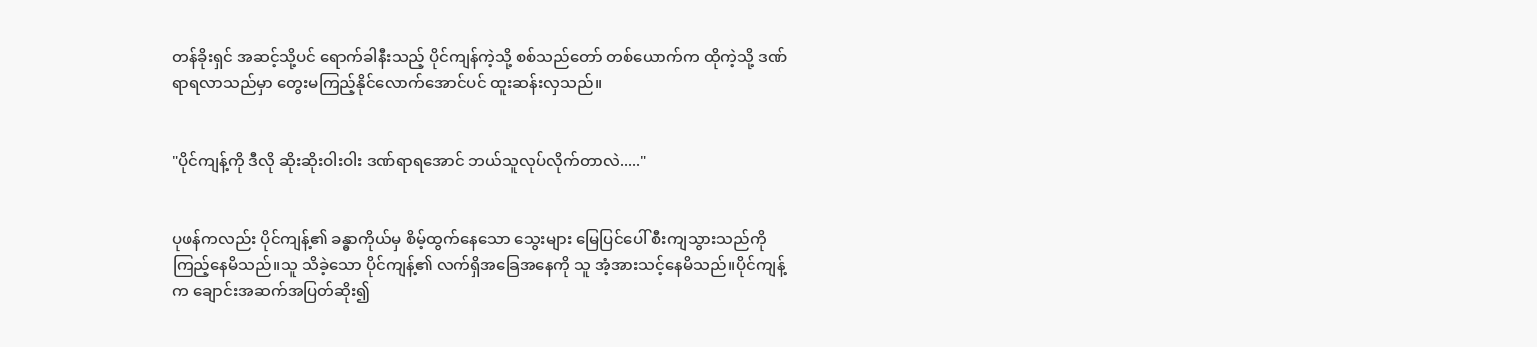တန်ခိုးရှင် အဆင့်သို့ပင် ရောက်ခါနီးသည့် ပိုင်ကျန်ကဲ့သို့ စစ်သည်တော် တစ်ယောက်က ထိုကဲ့သို့ ဒဏ်ရာရလာသည်မှာ တွေးမကြည့်နိုင်လောက်အောင်ပင် ထူးဆန်းလှသည်။


"ပိုင်ကျန့်ကို ဒီလို ဆိုးဆိုးဝါးဝါး ဒဏ်ရာရအောင် ဘယ်သူလုပ်လိုက်တာလဲ....."


ပုဖန်ကလည်း ပိုင်ကျန့်၏ ခန္ဓာကိုယ်မှ စိမ့်ထွက်နေသော သွေးများ မြေပြင်ပေါ် စီးကျသွားသည်ကို ကြည့်နေမိသည်။သူ သိခဲ့သော ပိုင်ကျန့်၏ လက်ရှိအခြေအနေကို သူ အံ့အားသင့်နေမိသည်။ပိုင်ကျန့်က ချောင်းအဆက်အပြတ်ဆိုး၍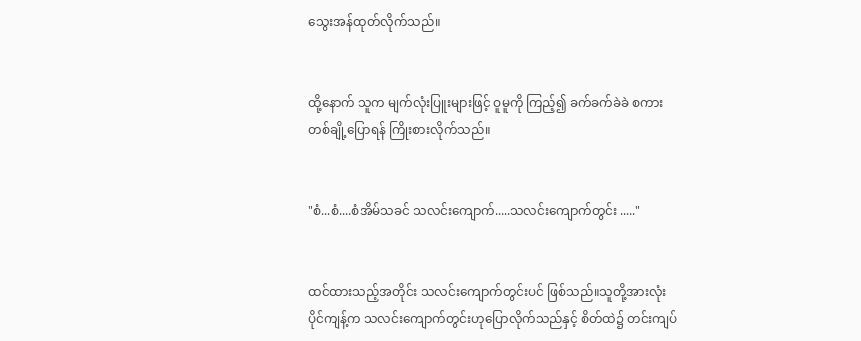သွေးအန်ထုတ်လိုက်သည်။


ထို့နောက် သူက မျက်လုံးပြူးများဖြင့် ဝူမူကို ကြည့်၍ ခက်ခက်ခဲခဲ စကားတစ်ချို့ပြောရန် ကြိုးစားလိုက်သည်။


"စံ...စံ....စံအိမ်သခင် သလင်းကျောက်.....သလင်းကျောက်တွင်း ....."


ထင်ထားသည့်အတိုင်း သလင်းကျောက်တွင်းပင် ဖြစ်သည်။သူတို့အားလုံး ပိုင်ကျန့်က သလင်းကျောက်တွင်းဟုပြောလိုက်သည်နှင့် စိတ်ထဲ၌ တင်းကျပ်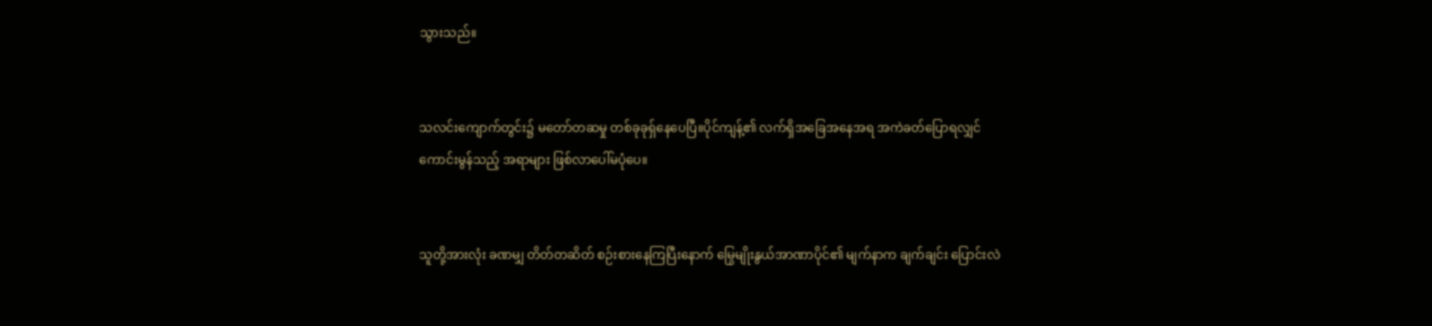သွားသည်။


သလင်းကျောက်တွင်း၌ မတော်တဆမှု တစ်ခုခုရ်ှနေပေပြီ။ပိုင်ကျန့်၏ လက်ရှိအခြေအနေအရ အကဲခတ်ပြောရလျှင် ကောင်းမွန်သည့် အရာများ ဖြစ်လာပေါ်မပုံပေ။


သူတို့အားလုံး ခဏမျှ တိတ်တဆိတ် စဉ်းစားနေကြပြီးနောက် မြွေမျိုးနွယ်အာဏာပိုင်၏ မျက်နာက ချက်ချင်း ပြောင်းလဲ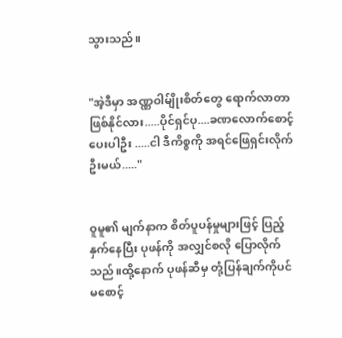သွားသည်။


"အဲ့ဒီမှာ အဏ္ဏဝါမ်ျိုးစိတ်တွေ ရောက်လာတာ ဖြစ်နိုင်လား.....ပိုင်ရှင်ပု....ခဏလောက်စောင့်ပေးပါဦး .....ငါ ဒီကိစ္စကို အရင်ဖြေရှင်းလိုက်ဦးမယ်....."


ဝူမူ၏ မျက်နာက စိတ်ပူပန်မှုများဖြင့် ပြည့်နှက်နေပြီး ပုဖန်ကို အလျှင်စလို ပြောလိုက်သည်။ထို့နောက် ပုဖန်ဆီမှ တုံ့ပြန်ချက်ကိုပင် မစောင့်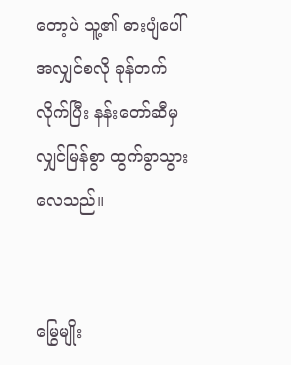တော့ပဲ သူ့၏ ဓားပျံပေါ် အလျှင်စလို ခုန်တက်လိုက်ပြီး နန်းတော်ဆီမှ လျှင်မြန်စွာ ထွက်ခွာသွားလေသည်။


မြွေမျိုး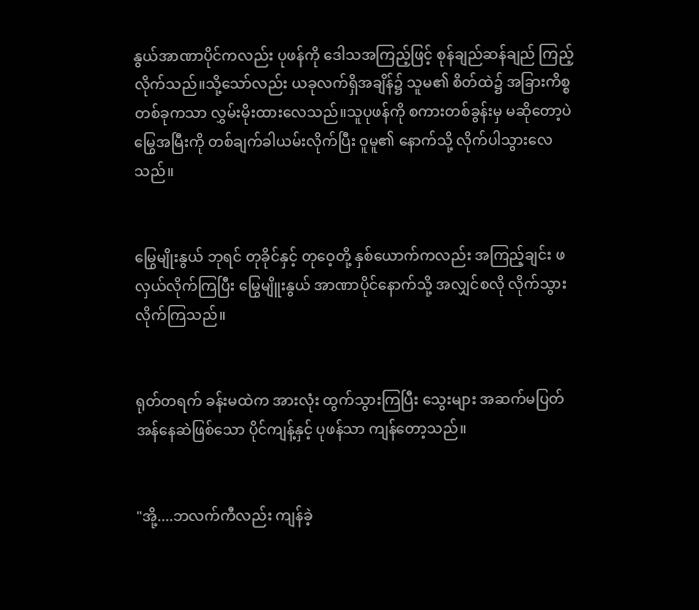နွယ်အာဏာပိုင်ကလည်း ပုဖန်ကို ဒေါသအကြည့်ဖြင့် စုန်ချည်ဆန်ချည် ကြည့်လိုက်သည်။သို့သော်လည်း ယခုလက်ရှိအချိန်၌ သူမ၏ စိတ်ထဲ၌ အခြားကိစ္စတစ်ခုကသာ လွှမ်းမိုးထားလေသည်။သူပုဖန်ကို စကားတစ်ခွန်းမှ မဆိုတော့ပဲ မြွေအမြီးကို တစ်ချက်ခါယမ်းလိုက်ပြီး ဝူမူ၏ နောက်သို့ လိုက်ပါသွားလေသည်။


မြွေမျိုးနွယ် ဘုရင် တုခိုင်နှင့် တုဝေ့တို့ နှစ်ယောက်ကလည်း အကြည့်ချင်း ဖလှယ်လိုက်ကြပြီး မြွေမျိူးနွယ် အာဏာပိုင်နောက်သို့ အလျှင်စလို လိုက်သွားလိုက်ကြသည်။


ရုတ်တရက် ခန်းမထဲက အားလုံး ထွက်သွားကြပြီး သွေးများ အဆက်မပြတ်အန်နေဆဲဖြစ်သော ပိုင်ကျန့်နှင့် ပုဖန်သာ ကျန်တော့သည်။


"အို့....ဘလက်ကီလည်း ကျန်ခဲ့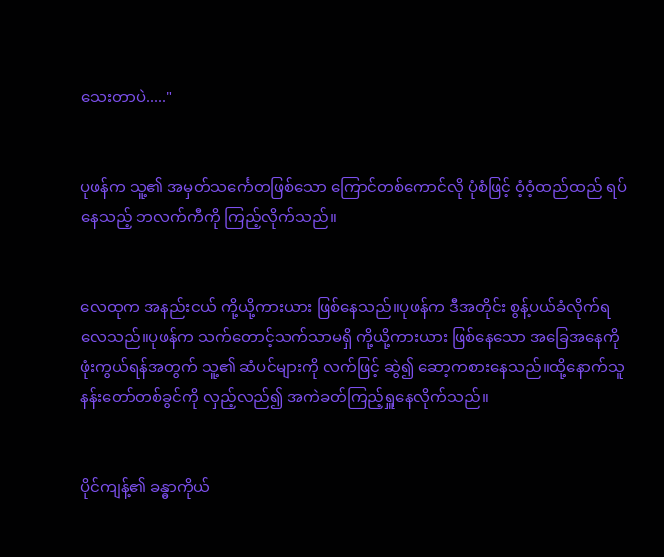သေးတာပဲ....."


ပုဖန်က သူ့၏ အမှတ်သင်္ကေတဖြစ်သော ကြောင်တစ်ကောင်လို ပုံစံဖြင့် ဝံ့ဝံ့ထည်ထည် ရပ်နေသည့် ဘလက်ကီကို ကြည့်လိုက်သည်။


လေထုက အနည်းငယ် ကို့ယို့ကားယား ဖြစ်နေသည်။ပုဖန်က ဒီအတိုင်း စွန့်ပယ်ခံလိုက်ရလေသည်။ပုဖန်က သက်တောင့်သက်သာမရှိ ကို့ယို့ကားယား ဖြစ်နေသော အခြေအနေကို ဖုံးကွယ်ရန်အတွက် သူ့၏ ဆံပင်များကို လက်ဖြင့် ဆွဲ၍ ဆော့ကစားနေသည်။ထို့နောက်သူ နန်းတော်တစ်ခွင်ကို လှည့်လည်၍ အကဲခတ်ကြည့်ရှူနေလိုက်သည်။


ပိုင်ကျန့်၏ ခန္ဓာကိုယ်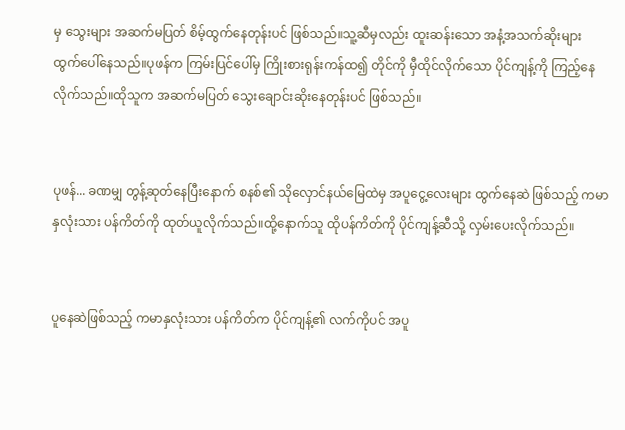မှ သွေးများ အဆက်မပြတ် စိမ့်ထွက်နေတုန်းပင် ဖြစ်သည်။သူ့ဆီမှလည်း ထူးဆန်းသော အနံ့အသက်ဆိုးများ ထွက်ပေါ်နေသည်။ပုဖန်က ကြမ်းပြင်ပေါ်မှ ကြိုးစားရုန်းကန်ထ၍ တိုင်ကို မှီထိုင်လိုက်သော ပိုင်ကျန့်ကို ကြည့်နေလိုက်သည်။ထိုသူက အဆက်မပြတ် သွေးချောင်းဆိုးနေတုန်းပင် ဖြစ်သည်။


ပုဖန်... ခဏမျှ တွန့်ဆုတ်နေပြီးနောက် စနစ်၏ သိုလှောင်နယ်မြေထဲမှ အပူငွေ့လေးများ ထွက်နေဆဲ ဖြစ်သည့် ကမာနှလုံးသား ပန်ကိတ်ကို ထုတ်ယူလိုက်သည်။ထို့နောက်သူ ထိုပန်ကိတ်ကို ပိုင်ကျန့်ဆီသို့ လှမ်းပေးလိုက်သည်။


ပူနေဆဲဖြစ်သည့် ကမာနှလုံးသား ပန်ကိတ်က ပိုင်ကျန့်၏ လက်ကိုပင် အပူ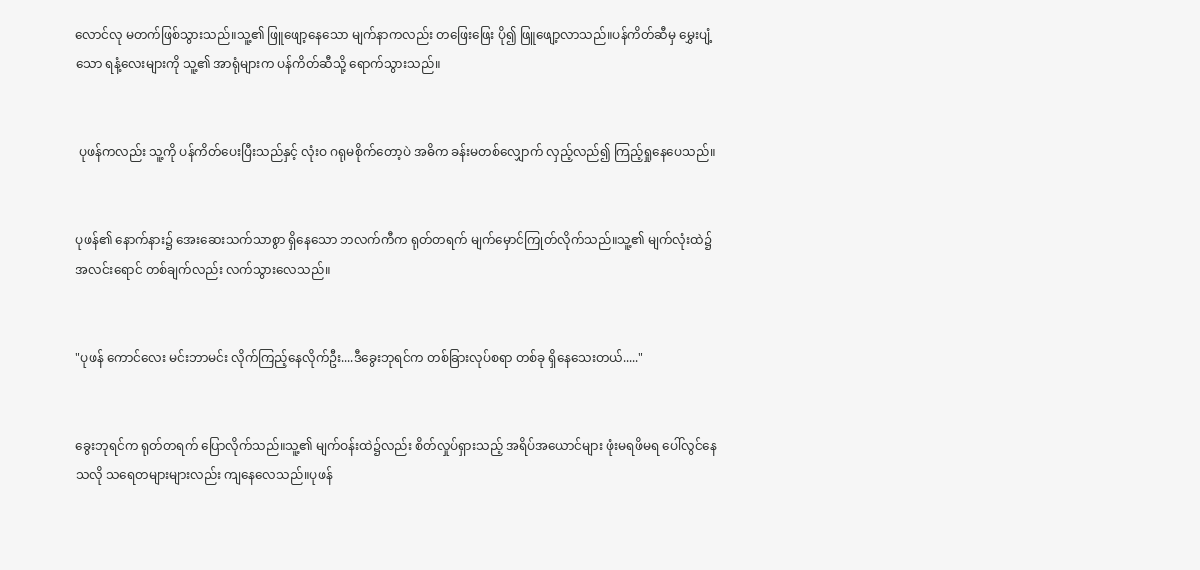လောင်လု မတက်ဖြစ်သွားသည်။သူ့၏ ဖြူဖျော့နေသော မျက်နာကလည်း တဖြေးဖြေး ပို၍ ဖြူဖျော့လာသည်။ပန်ကိတ်ဆီမှ မွှေးပျံ့သော ရနံ့လေးများကို သူ့၏ အာရုံများက ပန်ကိတ်ဆီသို့ ရောက်သွားသည်။


 ပုဖန်ကလည်း သူ့ကို ပန်ကိတ်ပေးပြီးသည်နှင့် လုံးဝ ဂရုမစိုက်တော့ပဲ အဓိက ခန်းမတစ်လျှောက် လှည့်လည်၍ ကြည့်ရှုနေပေသည်။


ပုဖန်၏ နောက်နား၌ အေးဆေးသက်သာစွာ ရှိနေသော ဘလက်ကီက ရုတ်တရက် မျက်မှောင်ကြုတ်လိုက်သည်။သူ့၏ မျက်လုံးထဲ၌ အလင်းရောင် တစ်ချက်လည်း လက်သွားလေသည်။


"ပုဖန် ကောင်လေး မင်းဘာမင်း လိုက်ကြည့်နေလိုက်ဦး....ဒီခွေးဘုရင်က တစ်ခြားလုပ်စရာ တစ်ခု ရှိနေသေးတယ်....."


ခွေးဘုရင်က ရုတ်တရက် ပြောလိုက်သည်။သူ့၏ မျက်ဝန်းထဲ၌လည်း စိတ်လှုပ်ရှားသည့် အရိပ်အယောင်များ ဖုံးမရဖိမရ ပေါ်လွင်နေသလို သရေတများများလည်း ကျနေလေသည်။ပုဖန်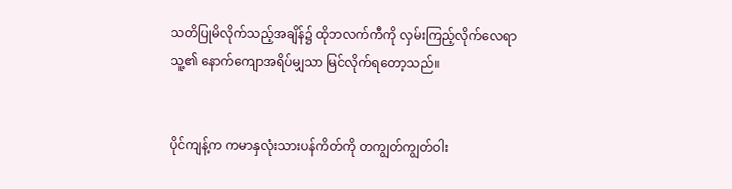သတိပြုမိလိုက်သည့်အချိန်၌ ထိုဘလက်ကီကို လှမ်းကြည့်လိုက်လေရာ သူ့၏ နောက်ကျောအရိပ်မျှသာ မြင်လိုက်ရတော့သည်။


ပိုင်ကျန့်က ကမာနှလုံးသားပန်ကိတ်ကို တကျွတ်ကျွတ်ဝါး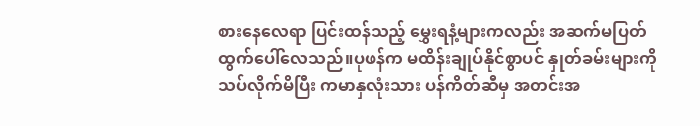စားနေလေရာ ပြင်းထန်သည့် မွှေးရနံ့များကလည်း အဆက်မပြတ်ထွက်ပေါ်လေသည်။ပုဖန်က မထိန်းချုပ်နိုင်စွာပင် နှုတ်ခမ်းများကို သပ်လိုက်မိပြီး ကမာနှလုံးသား ပန်ကိတ်ဆီမှ အတင်းအ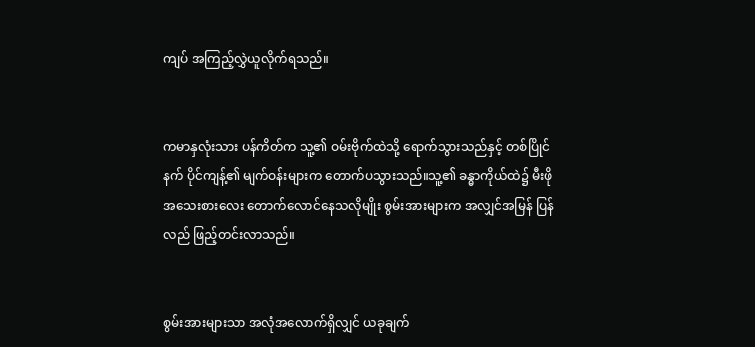ကျပ် အကြည့်လွှဲယူလိုက်ရသည်။


ကမာနှလုံးသား ပန်ကိတ်က သူ့၏ ဝမ်းဗိုက်ထဲသို့ ရောက်သွားသည်နှင့် တစ်ပြိုင်နက် ပိုင်ကျန့်၏ မျက်ဝန်းများက တောက်ပသွားသည်။သူ့၏ ခန္ဓာကိုယ်ထဲ၌ မီးဖိုအသေးစားလေး တောက်လောင်နေသလိုမျိုး စွမ်းအားများက အလျှင်အမြန် ပြန်လည် ဖြည့်တင်းလာသည်။


စွမ်းအားများသာ အလုံအလောက်ရှိလျှင် ယခုချက်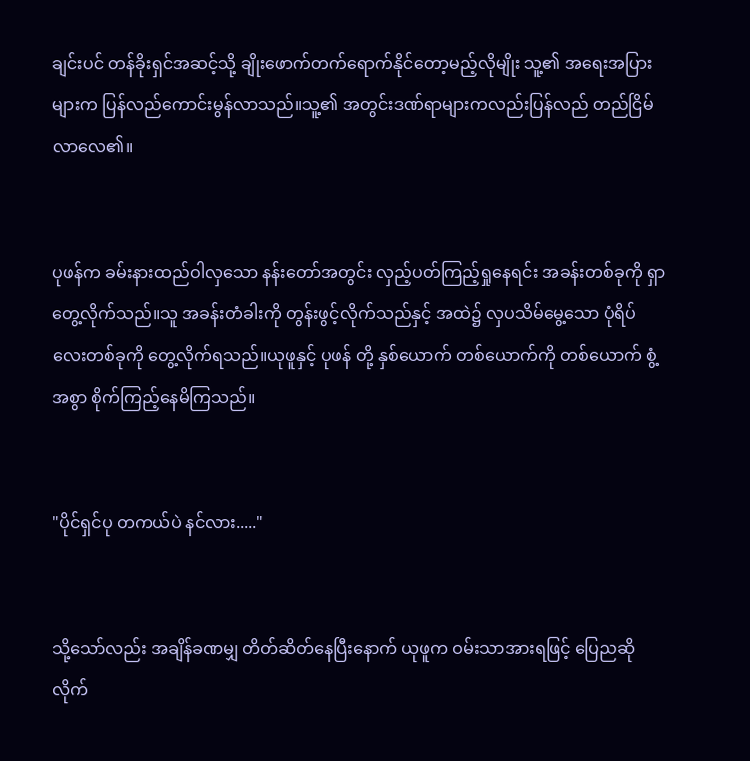ချင်းပင် တန်ခိုးရှင်အဆင့်သို့ ချိုးဖောက်တက်ရောက်နိုင်တော့မည့်လိုမျိုး သူ့၏ အရေးအပြားများက ပြန်လည်ကောင်းမွန်လာသည်။သူ့၏ အတွင်းဒဏ်ရာများကလည်းပြန်လည် တည်ငြိမ်လာလေ၏။


ပုဖန်က ခမ်းနားထည်ဝါလှသော နန်းတော်အတွင်း လှည့်ပတ်ကြည့်ရှုနေရင်း အခန်းတစ်ခုကို ရှာတွေ့လိုက်သည်။သူ အခန်းတံခါးကို တွန်းဖွင့်လိုက်သည်နှင့် အထဲ၌ လှပသိမ်မွေ့သော ပုံရိပ်လေးတစ်ခုကို တွေ့လိုက်ရသည်။ယုဖူနှင့် ပုဖန် တို့ နှစ်ယောက် တစ်ယောက်ကို တစ်ယောက် စွံ့အစွာ စိုက်ကြည့်နေမိကြသည်။


"ပိုင်ရှင်ပု တကယ်ပဲ နင်လား....."


သို့သော်လည်း အချိန်ခဏမျှ တိတ်ဆိတ်နေပြီးနောက် ယုဖူက ဝမ်းသာအားရဖြင့် ပြေညဆိုလိုက်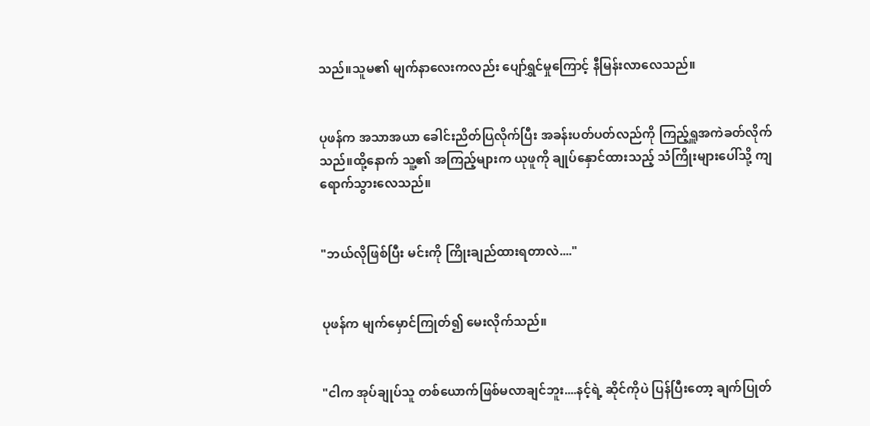သည်။သူမ၏ မျက်နာလေးကလည်း ပျော်ရွှင်မှုကြောင့် နီမြန်းလာလေသည်။


ပုဖန်က အသာအယာ ခေါင်းညိတ်ပြလိုက်ပြီး အခန်းပတ်ပတ်လည်ကို ကြည့်ရှူအကဲခတ်လိုက်သည်။ထို့နောက် သူ့၏ အကြည့်များက ယုဖူကို ချုပ်နှောင်ထားသည့် သံကြိုးများပေါ်သို့ ကျရောက်သွားလေသည်။


"ဘယ်လိုဖြစ်ပြီး မင်းကို ကြိုးချည်ထားရတာလဲ...."


ပုဖန်က မျက်မှောင်ကြုတ်၍ မေးလိုက်သည်။


"ငါက အုပ်ချုပ်သူ တစ်ယောက်ဖြစ်မလာချင်ဘူး....နင့်ရဲ့ ဆိုင်ကိုပဲ ပြန်ပြီးတော့ ချက်ပြုတ်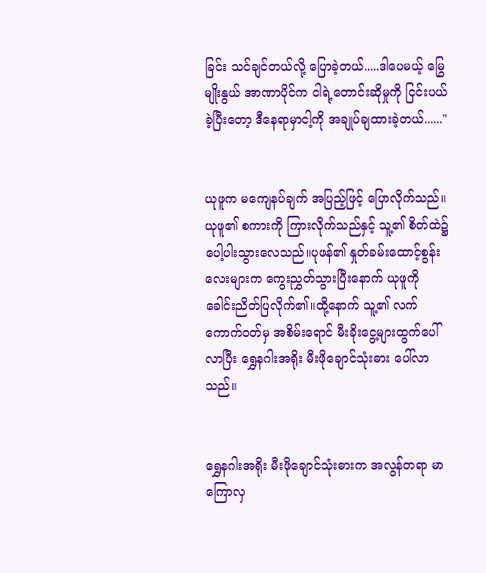ခြင်း သင်ချင်တယ်လို့ ပြောခဲ့တယ်.....ဒါပေမယ့် မြွေမျိုးနွယ် အာဏာပိုင်က ငါရဲ့တောင်းဆိုမှုကို ငြင်းပယ်ခဲ့ပြီးတော့ ဒီနေရာမှာငါ့ကို အချုပ်ချထားခဲ့တယ်......"


ယုဖူက မကျေနပ်ချက် အပြည့်ဖြင့် ပြောလိုက်သည်။ယုဖူ၏ စကားကို ကြားလိုက်သည်နှင့် သူ့၏ စိတ်ထဲ၌ ပေါ့ပါးသွားလေသည်။ပုဖန်၏ နှုတ်ခမ်းထောင့်စွန်းလေးများက ကွေးညွှတ်သွားပြီးနောက် ယုဖူကို ခေါင်းညိတ်ပြလိုက်၏။ထို့နောက် သူ့၏ လက်ကောက်ဝတ်မှ အစိမ်းရောင် မီးခိုးငွေ့များထွက်ပေါ်လာပြီး ရွှေနဂါးအရိုး မီးဖိုချောင်သုံးဓား ပေါ်လာသည်။


ရွှေနဂါးအရိုး မီးဖိုချောင်သုံးဓားက အလွန်တရာ မာကြောလှ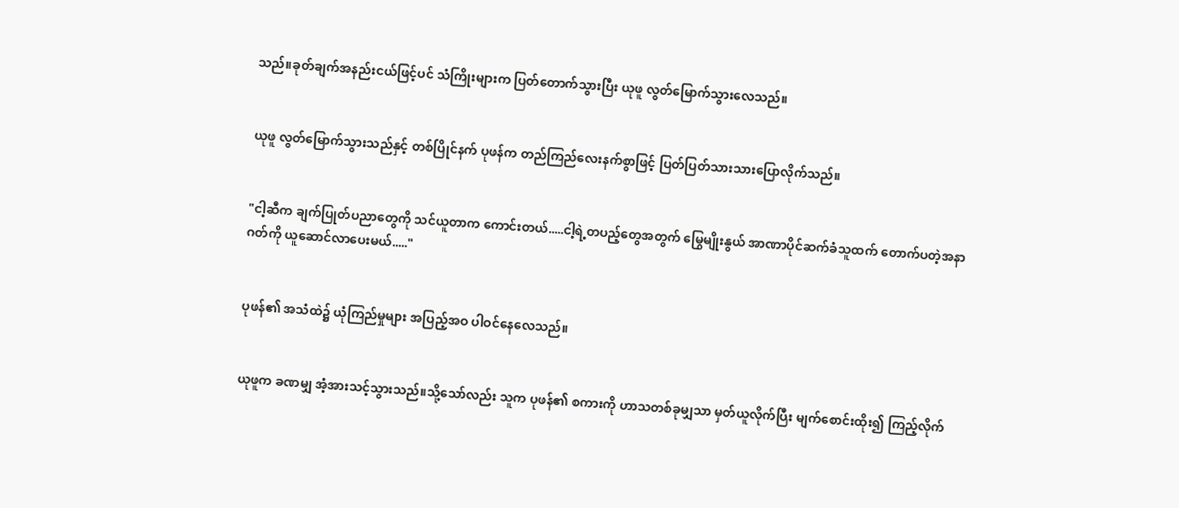သည်။ခုတ်ချက်အနည်းငယ်ဖြင့်ပင် သံကြိုးများက ပြတ်တောက်သွားပြီး ယုဖူ လွတ်မြောက်သွားလေသည်။


ယုဖူ လွတ်မြောက်သွားသည်နှင့် တစ်ပြိုင်နက် ပုဖန်က တည်ကြည်လေးနက်စွာဖြင့် ပြတ်ပြတ်သားသားပြောလိုက်သည်။


"ငါ့ဆီက ချက်ပြုတ်ပညာတွေကို သင်ယူတာက ကောင်းတယ်.....ငါ့ရဲ့တပည့်တွေအတွက် မြွေမျိုးနွယ် အာဏာပိုင်ဆက်ခံသူထက် တောက်ပတဲ့အနာဂတ်ကို ယူဆောင်လာပေးမယ်....."


ပုဖန်၏ အသံထဲ၌ ယုံကြည်မှုများ အပြည့်အဝ ပါဝင်နေလေသည်။


ယုဖူက ခဏမျှ အံ့အားသင့်သွားသည်။သို့သော်လည်း သူက ပုဖန်၏ စကားကို ဟာသတစ်ခုမျှသာ မှတ်ယူလိုက်ပြီး မျက်စောင်းထိုး၍ ကြည့်လိုက်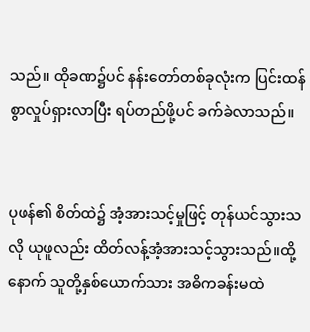သည်။ ထိုခဏ၌ပင် နန်းတော်တစ်ခုလုံးက ပြင်းထန်စွာလှုပ်ရှားလာပြီး ရပ်တည်ဖို့ပင် ခက်ခဲလာသည်။


ပုဖန်၏ စိတ်ထဲ၌ အံ့အားသင့်မှုဖြင့် တုန်ယင်သွားသလို ယုဖူလည်း ထိတ်လန့်အံ့အားသင့်သွားသည်။ထို့နောက် သူတို့နှစ်ယောက်သား အဓိကခန်းမထဲ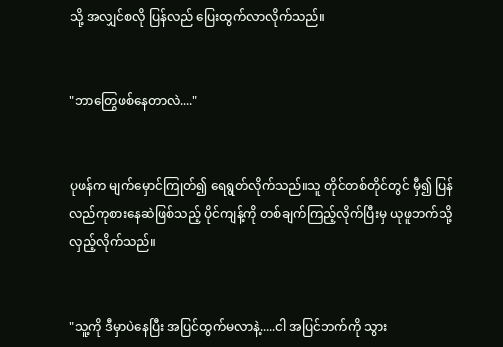သို့ အလျှင်စလို ပြန်လည် ပြေးထွက်လာလိုက်သည်။


"ဘာတြွေဖစ်နေတာလဲ...."


ပုဖန်က မျက်မှောင်ကြုတ်၍ ရေရွတ်လိုက်သည်။သူ တိုင်တစ်တိုင်တွင် မှီ၍ ပြန်လည်ကုစားနေဆဲဖြစ်သည့် ပိုင်ကျန့်ကို တစ်ချက်ကြည့်လိုက်ပြီးမှ ယုဖူဘက်သို့ လှည့်လိုက်သည်။


"သူ့ကို ဒီမှာပဲနေပြီး အပြင်ထွက်မလာနဲ့.....ငါ အပြင်ဘက်ကို သွား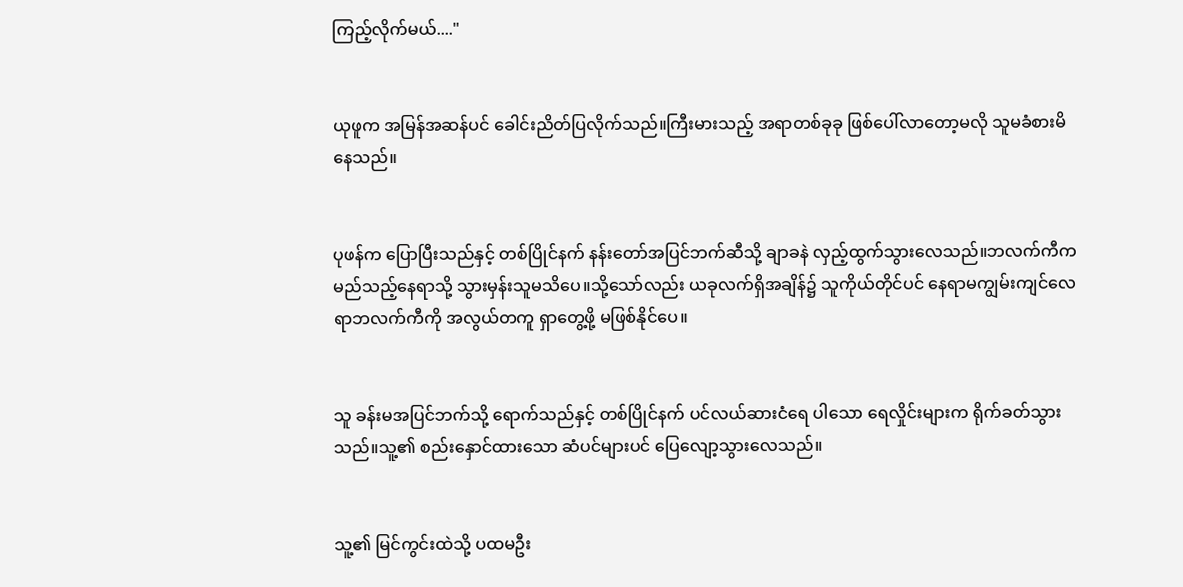ကြည့်လိုက်မယ်...."


ယုဖူက အမြန်အဆန်ပင် ခေါင်းညိတ်ပြလိုက်သည်။ကြီးမားသည့် အရာတစ်ခုခု ဖြစ်ပေါ်လာတော့မလို သူမခံစားမိနေသည်။


ပုဖန်က ပြောပြီးသည်နှင့် တစ်ပြိုင်နက် နန်းတော်အပြင်ဘက်ဆီသို့ ချာခနဲ လှည့်ထွက်သွားလေသည်။ဘလက်ကီက မည်သည့်နေရာသို့ သွားမှန်းသူမသိပေ။သို့သော်လည်း ယခုလက်ရှိအချိန်၌ သူကိုယ်တိုင်ပင် နေရာမကျွမ်းကျင်လေရာဘလက်ကီကို အလွယ်တကူ ရှာတွေ့ဖို့ မဖြစ်နိုင်ပေ။


သူ ခန်းမအပြင်ဘက်သို့ ရောက်သည်နှင့် တစ်ပြိုင်နက် ပင်လယ်ဆားငံရေ ပါသော ရေလှိုင်းများက ရိုက်ခတ်သွားသည်။သူ့၏ စည်းနှောင်ထားသော ဆံပင်များပင် ပြေလျော့သွားလေသည်။


သူ့၏ မြင်ကွင်းထဲသို့ ပထမဦး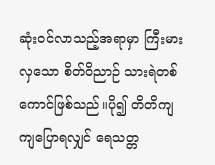ဆုံးဝင်လာသည့်အရာမှာ ကြီးမားလှသော စိတ်ဝိညာဉ် သားရဲတစ်ကောင်ဖြစ်သည်။ပို၍ တိတိကျကျပြောရလျှင် ရေသတ္တ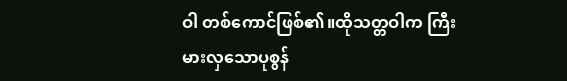ဝါ တစ်ကောင်ဖြစ်၏။ထိုသတ္တဝါက ကြီးမားလှသောပုစွန်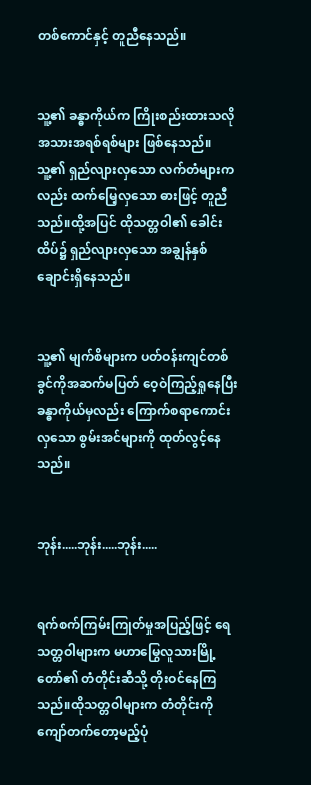တစ်ကောင်နှင့် တူညီနေသည်။


သူ့၏ ခန္ဓာကိုယ်က ကြိုးစည်းထားသလို အသားအရစ်ရစ်များ ဖြစ်နေသည်။သူ့၏ ရှည်လျားလှသော လက်တံများကလည်း ထက်မြေ့လှသော ဓားဖြင့် တူညီသည်။ထို့အပြင် ထိုသတ္တဝါ၏ ခေါင်းထိပ်၌ ရှည်လျားလှသော အချွန်နှစ်ချောင်းရှိနေသည်။


သူ့၏ မျက်စိများက ပတ်ဝန်းကျင်တစ်ခွင်ကိုအဆက်မပြတ် ဝေ့ဝဲကြည့်ရှုနေပြီး ခန္ဓာကိုယ်မှလည်း ကြောက်စရာကောင်းလှသော စွမ်းအင်များကို ထုတ်လွင့်နေသည်။


ဘုန်း.....ဘုန်း.....ဘုန်း.....


ရက်စက်ကြမ်းကြုတ်မှုအပြည့်ဖြင့် ရေသတ္တဝါများက မဟာမြွေလူသားမြို့တော်၏ တံတိုင်းဆီသို့ တိုးဝင်နေကြသည်။ထိုသတ္တဝါများက တံတိုင်းကို ကျော်တက်တော့မည့်ပုံ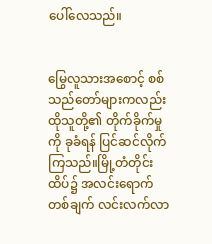ပေါ်လေသည်။


မြွေလူသားအစောင့် စစ်သည်တော်များကလည်း ထိုသူတို့၏ တိုက်ခိုက်မှုကို ခုခံရန် ပြင်ဆင်လိုက်ကြသည်။မြို့တံတိုင်းထိပ်၌ အလင်းရောက်တစ်ချက် လင်းလက်လာ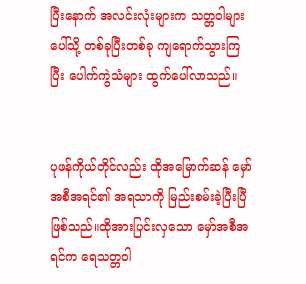ပြီးနောက် အလင်းလုံးများက သတ္တဝါများပေါ်သို့ တစ်ခုပြီးတစ်ခု ကျရောက်သွားကြပြီး ပေါက်ကွဲသံများ ထွက်ပေါ်လာသည်။


ပုဖန်ကိုယ်တိုင်လည်း ထိုအမြောက်ဆန် မှော်အစီအရင်၏ အရသာကို မြည်းစမ်းခဲ့ပြီးပြီဖြစ်သည်။ထိုအားပြင်းလှသော မှော်အစီအရင်က ရေသတ္တဝါ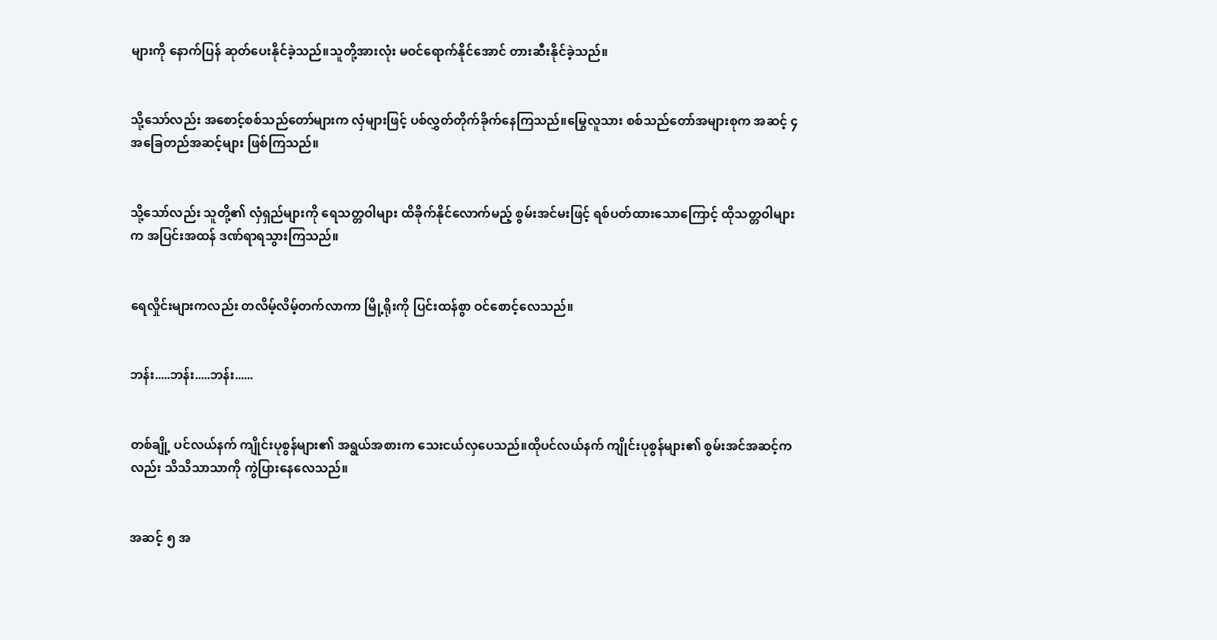များကို နောက်ပြန် ဆုတ်ပေးနိုင်ခဲ့သည်။သူတို့အားလုံး မဝင်ရောက်နိုင်အောင် တားဆီးနိုင်ခဲ့သည်။


သို့သော်လည်း အစောင့်စစ်သည်တော်များက လှံများဖြင့် ပစ်လွှတ်တိုက်ခိုက်နေကြသည်။မြွေလူသား စစ်သည်တော်အများစုက အဆင့် ၄ အခြေတည်အဆင့်များ ဖြစ်ကြသည်။


သို့သော်လည်း သူတို့၏ လှံရှည်များကို ရေသတ္တဝါများ ထိခိုက်နိုင်လောက်မည့် စွမ်းအင်မးဖြင့် ရစ်ပတ်ထားသောကြောင့် ထိုသတ္တဝါများက အပြင်းအထန် ဒဏ်ရာရသွားကြသည်။


ရေလှိုင်းများကလည်း တလိမ့်လိမ့်တက်လာကာ မြို့ရိုးကို ပြင်းထန်စွာ ဝင်စောင့်လေသည်။


ဘန်း.....ဘန်း.....ဘန်း......


တစ်ချို့ ပင်လယ်နက် ကျိုင်းပုစွန်များ၏ အရွယ်အစားက သေးငယ်လှပေသည်။ထိုပင်လယ်နက် ကျိုင်းပုစွန်များ၏ စွမ်းအင်အဆင့်ကလည်း သိသိသာသာကို ကွဲပြားနေလေသည်။


အဆင့် ၅ အ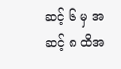ဆင့် ၆ မှ အဆင့် ၈ ထိအ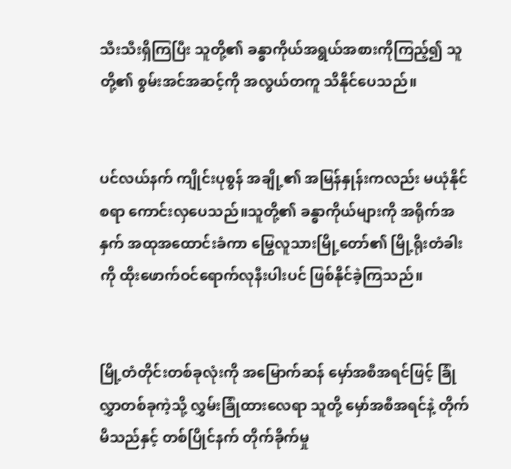သီးသီးရှိကြပြီး သူတို့၏ ခန္ဓာကိုယ်အရွယ်အစားကိုကြည့်၍ သူတို့၏ စွမ်းအင်အဆင့်ကို အလွယ်တကူ သိနိုင်ပေသည်။


ပင်လယ်နက် ကျိုင်းပုစွန် အချို့၏ အမြန်နှုန်းကလည်း မယုံနိုင်စရာ ကောင်းလှပေသည်။သူတို့၏ ခန္ဓာကိုယ်များကို အရိုက်အနှက် အထုအထောင်းခံကာ မြွေလူသားမြို့တော်၏ မြို့ရိုးတံခါးကို ထိုးဖောက်ဝင်ရောက်လုနီးပါးပင် ဖြစ်နိုင်ခဲ့ကြသည်။


မြို့တံတိုင်းတစ်ခုလုံးကို အမြောက်ဆန် မှော်အစီအရင်ဖြင့် ခြုံလွှာတစ်ခုကဲ့သို့ လွှမ်းခြုံထားလေရာ သူတို့ မှော်အစီအရင်နဲ့ တိုက်မိသည်နှင့် တစ်ပြိုင်နက် တိုက်ခိုက်မှု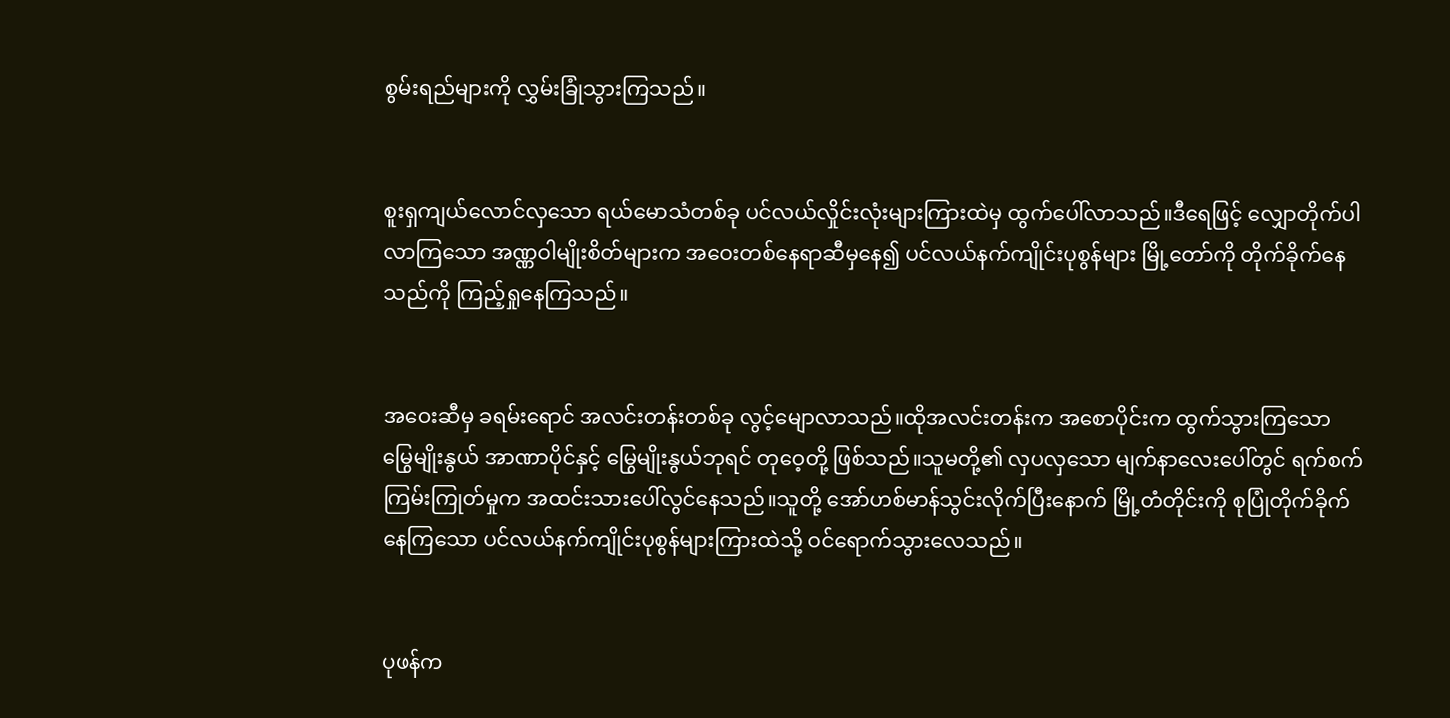စွမ်းရည်များကို လွှမ်းခြုံသွားကြသည်။


စူးရှကျယ်လောင်လှသော ရယ်မောသံတစ်ခု ပင်လယ်လှိုင်းလုံးများကြားထဲမှ ထွက်ပေါ်လာသည်။ဒီရေဖြင့် လျှောတိုက်ပါလာကြသော အဏ္ဏဝါမျိုးစိတ်များက အဝေးတစ်နေရာဆီမှနေ၍ ပင်လယ်နက်ကျိုင်းပုစွန်များ မြို့တော်ကို တိုက်ခိုက်နေသည်ကို ကြည့်ရှုနေကြသည်။


အဝေးဆီမှ ခရမ်းရောင် အလင်းတန်းတစ်ခု လွင့်မျောလာသည်။ထိုအလင်းတန်းက အစောပိုင်းက ထွက်သွားကြသော မြွေမျိုးနွယ် အာဏာပိုင်နှင့် မြွေမျိုးနွယ်ဘုရင် တုဝေ့တို့ ဖြစ်သည်။သူမတို့၏ လှပလှသော မျက်နာလေးပေါ်တွင် ရက်စက်ကြမ်းကြုတ်မှုက အထင်းသားပေါ်လွင်နေသည်။သူတို့ အော်ဟစ်မာန်သွင်းလိုက်ပြီးနောက် မြို့တံတိုင်းကို စုပြုံတိုက်ခိုက်နေကြသော ပင်လယ်နက်ကျိုင်းပုစွန်များကြားထဲသို့ ဝင်ရောက်သွားလေသည်။


ပုဖန်က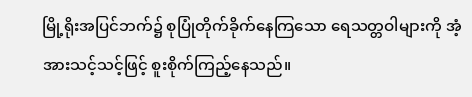မြို့ရိုးအပြင်ဘက်၌ စုပြုံတိုက်ခိုက်နေကြသော ရေသတ္တဝါများကို အံ့အားသင့်သင့်ဖြင့် စူးစိုက်ကြည့်နေသည်။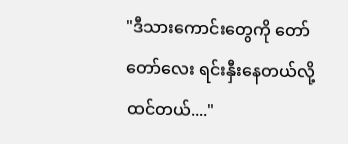"ဒီသားကောင်းတွေကို တော်တော်လေး ရင်းနှီးနေတယ်လို့ ထင်တယ်...."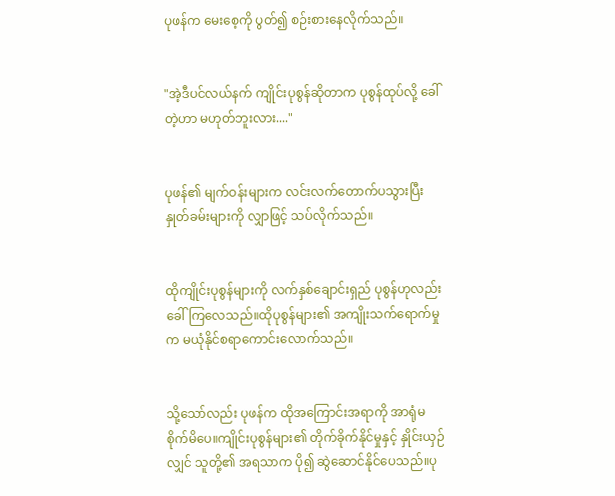ပုဖန်က မေးစေ့ကို ပွတ်၍ စဉ်းစားနေလိုက်သည်။


"အဲ့ဒီပင်လယ်နက် ကျိုင်းပုစွန်ဆိုတာက ပုစွန်ထုပ်လို့ ခေါ်တဲ့ဟာ မဟုတ်ဘူးလား...."


ပုဖန်၏ မျက်ဝန်းများက လင်းလက်တောက်ပသွားပြီး နှုတ်ခမ်းများကို လျှာဖြင့် သပ်လိုက်သည်။


ထိုကျိုင်းပုစွန်များကို လက်နှစ်ချောင်းရှည် ပုစွန်ဟုလည်း ခေါ်ကြလေသည်။ထိုပုစွန်များ၏ အကျိုးသက်ရောက်မှုက မယုံနိုင်စရာကောင်းလောက်သည်။


သို့သော်လည်း ပုဖန်က ထိုအကြောင်းအရာကို အာရုံမစိုက်မိပေ။ကျိုင်းပုစွန်များ၏ တိုက်ခိုက်နိုင်မှုနှင့် နှိုင်းယှဉ်လျှင် သူတို့၏ အရသာက ပို၍ ဆွဲဆောင်နိုင်ပေသည်။ပု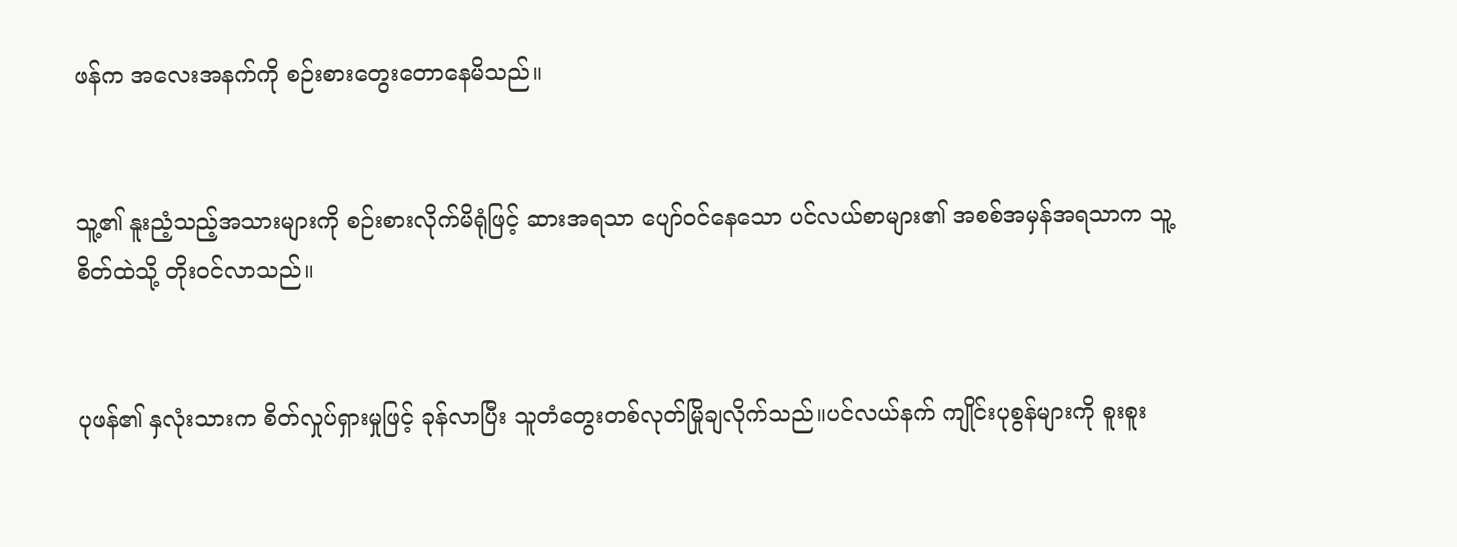ဖန်က အလေးအနက်ကို စဉ်းစားတွေးတောနေမိသည်။


သူ့၏ နူးညံ့သည့်အသားများကို စဉ်းစားလိုက်မိရုံဖြင့် ဆားအရသာ ပျော်ဝင်နေသော ပင်လယ်စာများ၏ အစစ်အမှန်အရသာက သူ့စိတ်ထဲသို့ တိုးဝင်လာသည်။


ပုဖန်၏ နှလုံးသားက စိတ်လှုပ်ရှားမှုဖြင့် ခုန်လာပြီး သူတံတွေးတစ်လုတ်မြိုချလိုက်သည်။ပင်လယ်နက် ကျိုင်းပုစွန်များကို စူးစူး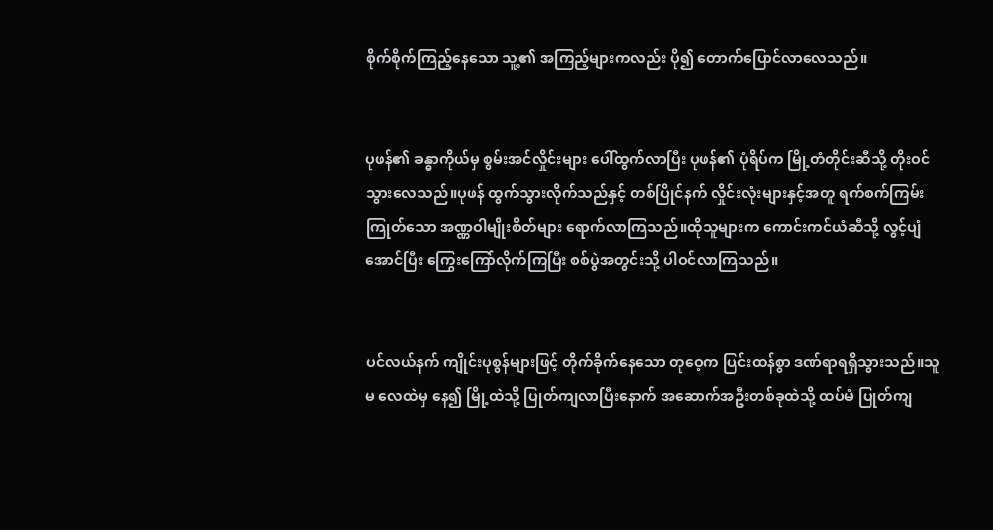စိုက်စိုက်ကြည့်နေသော သူ့၏ အကြည့်များကလည်း ပို၍ တောက်ပြောင်လာလေသည်။


ပုဖန်၏ ခန္ဓာကိုယ်မှ စွမ်းအင်လှိုင်းများ ပေါ်ထွက်လာပြီး ပုဖန်၏ ပုံရိပ်က မြို့တံတိုင်းဆီသို့ တိုးဝင်သွားလေသည်။ပုဖန် ထွက်သွားလိုက်သည်နှင့် တစ်ပြိုင်နက် လှိုင်းလုံးများနှင့်အတူ ရက်စက်ကြမ်းကြုတ်သော အဏ္ဏဝါမျိုးစိတ်များ ရောက်လာကြသည်။ထိုသူများက ကောင်းကင်ယံဆီသို့ လွင့်ပျံအောင်ပြီး ကြွေးကြော်လိုက်ကြပြီး စစ်ပွဲအတွင်းသို့ ပါဝင်လာကြသည်။


ပင်လယ်နက် ကျိုင်းပုစွန်များဖြင့် တိုက်ခိုက်နေသော တုဝေ့က ပြင်းထန်စွာ ဒဏ်ရာရရှိသွားသည်။သူမ လေထဲမှ နေ၍ မြို့ထဲသို့ ပြုတ်ကျလာပြီးနောက် အဆောက်အဦးတစ်ခုထဲသို့ ထပ်မံ ပြုတ်ကျ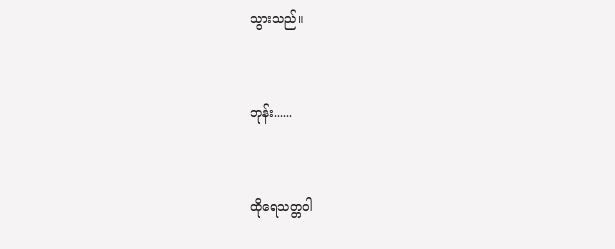သွားသည်။


ဘုန်း......


ထိုရေသတ္တဝါ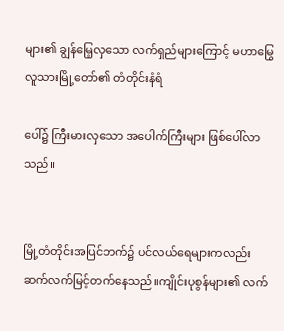များ၏ ချွန်မြေ့လှသော လက်ရှည်များကြောင့် မဟာမြွေလူသားမြို့တော်၏ တံတိုင်းနံရံ

ပေါ်၌ ကြီးမားလှသော အပေါက်ကြီးများ ဖြစ်ပေါ်လာသည်။


မြို့တံတိုင်းအပြင်ဘက်၌ ပင်လယ်ရေများကလည်း ဆက်လက်မြင့်တက်နေသည်။ကျိုင်းပုစွန်များ၏ လက်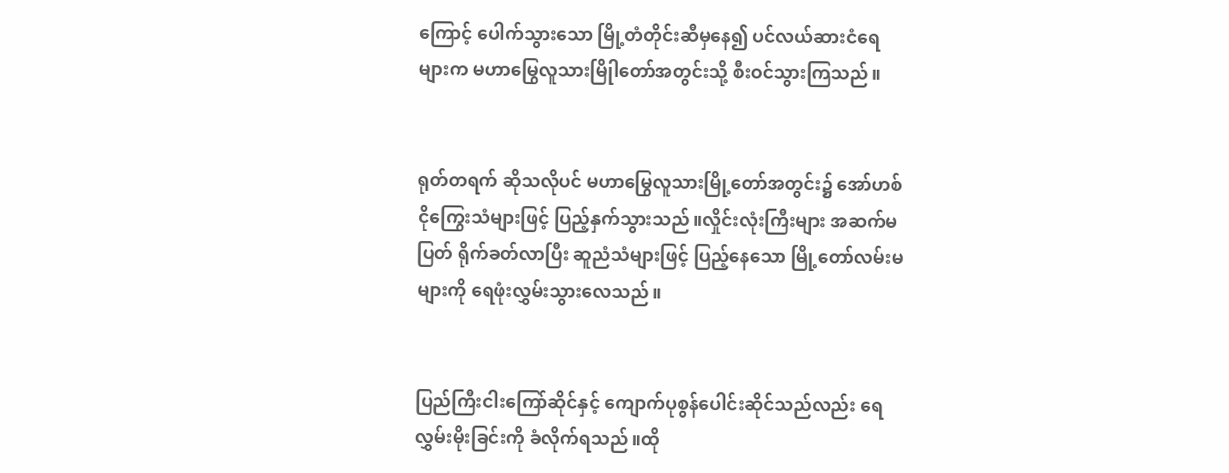ကြောင့် ပေါက်သွားသော မြို့တံတိုင်းဆီမှနေ၍ ပင်လယ်ဆားငံရေများက မဟာမြွေလူသားမြိုါတော်အတွင်းသို့ စီးဝင်သွားကြသည်။


ရုတ်တရက် ဆိုသလိုပင် မဟာမြွေလူသားမြို့တော်အတွင်း၌ အော်ဟစ်ငိုကြွေးသံများဖြင့် ပြည့်နှက်သွားသည်။လှိုင်းလုံးကြီးများ အဆက်မပြတ် ရိုက်ခတ်လာပြီး ဆူညံသံများဖြင့် ပြည့်နေသော မြို့တော်လမ်းမများကို ရေဖုံးလွှမ်းသွားလေသည်။


ပြည်ကြီးငါးကြော်ဆိုင်နှင့် ကျောက်ပုစွန်ပေါင်းဆိုင်သည်လည်း ရေလွှမ်းမိုးခြင်းကို ခံလိုက်ရသည်။ထို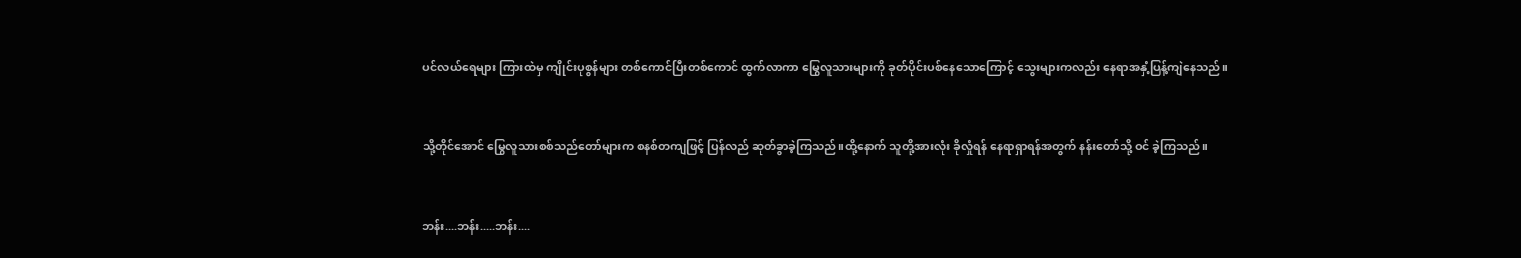ပင်လယ်ရေများ ကြားထဲမှ ကျိုင်းပုစွန်များ တစ်ကောင်ပြီးတစ်ကောင် ထွက်လာကာ မြွေလူသားများကို ခုတ်ပိုင်းပစ်နေသောကြောင့် သွေးများကလည်း နေရာအနှံ့ပြန့်ကျဲနေသည်။


သို့တိုင်အောင် မြွေလူသားစစ်သည်တော်များက စနစ်တကျဖြင့် ပြန်လည် ဆုတ်ခွာခဲ့ကြသည်။ထို့နောက် သူတို့အားလုံး ခိုလှုံရန် နေရာရှာရန်အတွက် နန်းတော်သို့ ဝင် ခဲ့ကြသည်။


ဘန်း....ဘန်း.....ဘန်း....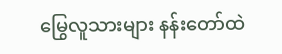မြွေလူသားများ နန်းတော်ထဲ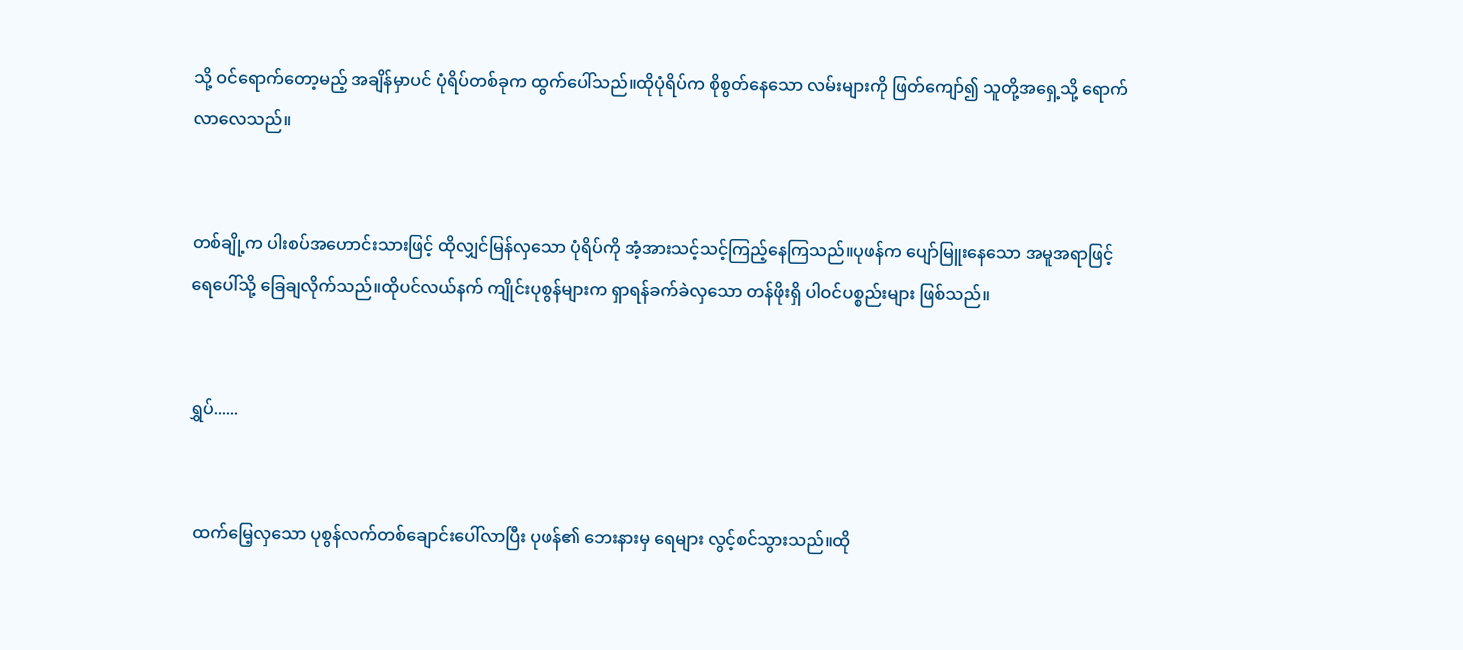သို့ ဝင်ရောက်တော့မည့် အချိန်မှာပင် ပုံရိပ်တစ်ခုက ထွက်ပေါ်သည်။ထိုပုံရိပ်က စိုစွတ်နေသော လမ်းများကို ဖြတ်ကျော်၍ သူတို့အရှေ့သို့ ရောက်လာလေသည်။


တစ်ချို့က ပါးစပ်အဟောင်းသားဖြင့် ထိုလျှင်မြန်လှသော ပုံရိပ်ကို အံ့အားသင့်သင့်ကြည့်နေကြသည်။ပုဖန်က ပျော်မြူးနေသော အမူအရာဖြင့် ရေပေါ်သို့ ခြေချလိုက်သည်။ထိုပင်လယ်နက် ကျိုင်းပုစွန်များက ရှာရန်ခက်ခဲလှသော တန်ဖိုးရှိ ပါဝင်ပစ္စည်းများ ဖြစ်သည်။


ရွှပ်......


 ထက်မြေ့လှသော ပုစွန်လက်တစ်ချောင်းပေါ်လာပြီး ပုဖန်၏ ဘေးနားမှ ရေများ လွင့်စင်သွားသည်။ထို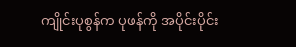ကျိုင်းပုစွန်က ပုဖန်ကို အပိုင်းပိုင်း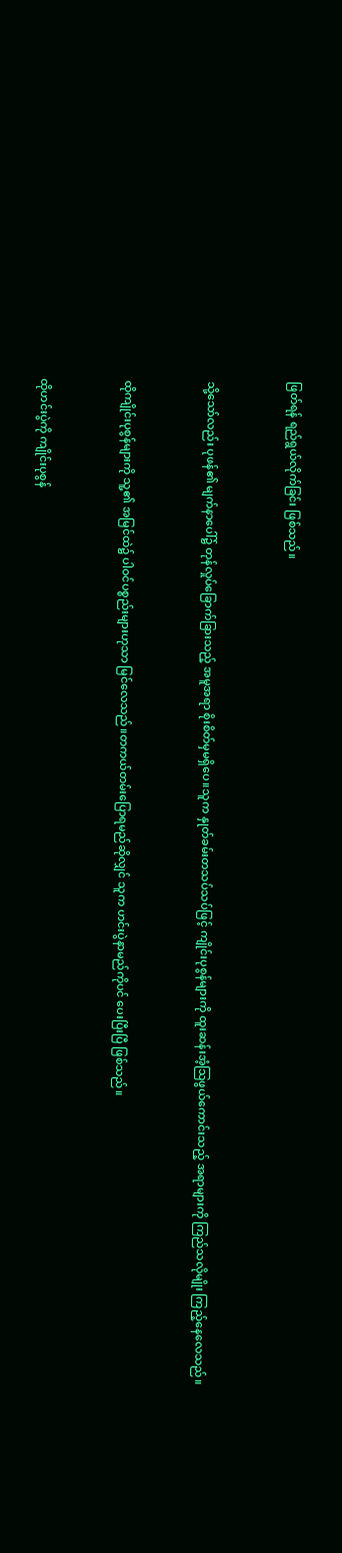ဖြတ်ရန် ရည်ရွယ်လိုက်ခြင်း ဖြစ်သည်။


သို့သော်လည်း ပုဖန်၏ မျက်နာပေါ်၌ တုန်လှုပ်ခြောက်ခြားသည့် အမူအရာ စိုးစိတ်မှမရှိပေ။သူက နှုတ်ခမ်းတသပ်သပ်ဖြင့် ကျိုင်းပုစွန်များကို ထူးဆန်းအံ့သြဖွယ်ကောင်းသည့် အရာများကို ကြည်သလိုမျိုး ကြည့်နေလေသည်။


ထိုကျိုင်းပုစွန်များကို သူ့၏ အမြင်ထဲ၌ ပါဝင်ပစ္စည်းများဟုသာ မြင်လေသည်။တကယ်တမ်းပြောရမည်ဆိုလျှင် သူက ဟင်းပွဲနာမည်ကိုပင် ပေးပြီးပြီ ဖြစ်သည်။


ထိုဟင်းပွဲကို ကျိုင်းပုစွန်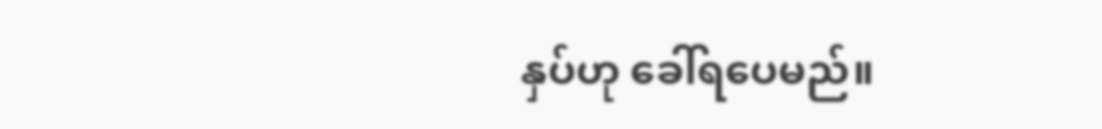နှပ်ဟု ခေါ်ရပေမည်။